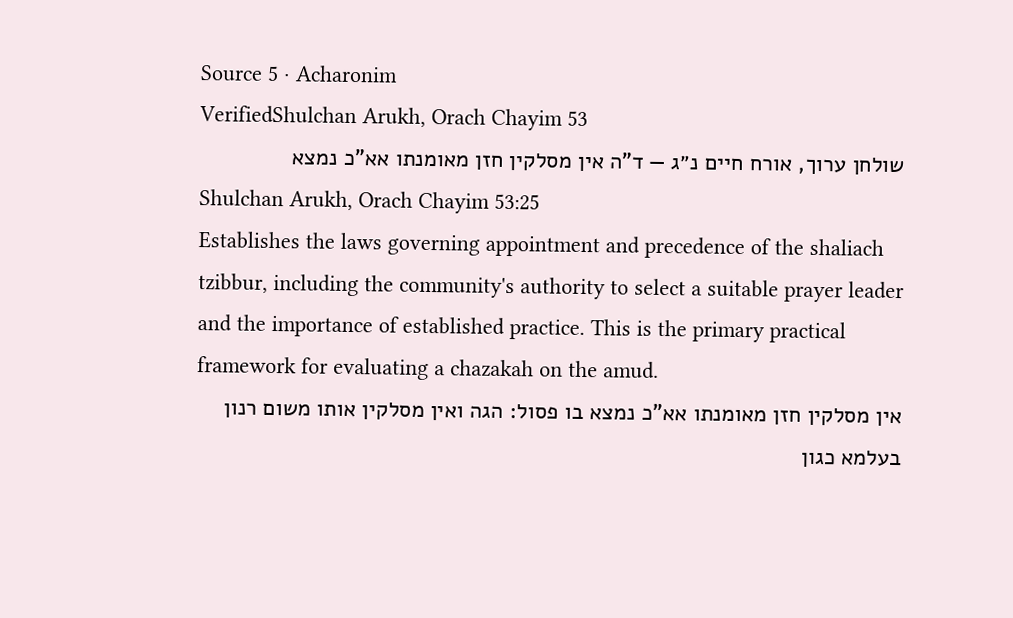Source 5 · Acharonim
VerifiedShulchan Arukh, Orach Chayim 53
שולחן ערוך, אורח חיים נ״ג — ד"ה אין מסלקין חזן מאומנתו אא"כ נמצא
Shulchan Arukh, Orach Chayim 53:25
Establishes the laws governing appointment and precedence of the shaliach tzibbur, including the community's authority to select a suitable prayer leader and the importance of established practice. This is the primary practical framework for evaluating a chazakah on the amud.
אין מסלקין חזן מאומנתו אא"כ נמצא בו פסול: הגה ואין מסלקין אותו משום רנון בעלמא כגון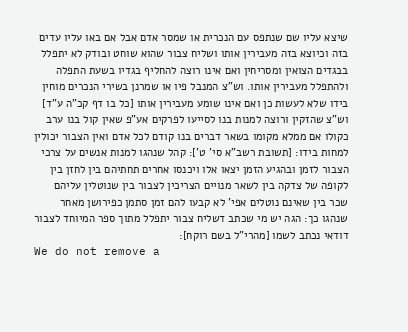שיצא עליו שם שנתפס עם הנכרית או שמסר אדם אבל אם באו עליו עדים בזה וכיוצא בזה מעבירין אותו ושליח צבור שהוא שוחט ובודק לא יתפלל בבגדים הצואין ומסריחין ואם אינו רוצה להחליף בגדיו בשעת התפלה ולהתפלל מעבירין אותו. וש"צ המנבל פיו או שמרנן בשירי הנכרים מוחין בידו שלא לעשות כן ואם אינו שומע מעבירין אותו [כל בו דף קכ"ה ע"ד] וש"צ שהזקין ורוצה למנות בנו לסייעו לפרקים אע"פ שאין קול בנו ערב כקולו אם ממלא מקומו בשאר דברים בנו קודם לכל אדם ואין הצבור יכולין למחות בידו: [תשובת רשב"א סי' ט']: קהל שנהגו למנות אנשים על צרכי הצבור לזמן ובהגיע הזמן יצאו אלו ויכנסו אחרים תחתיהם בין לחזן בין לקופה של צדקה בין לשאר מנויים הצריכין לצבור בין שנוטלין עליהם שכר בין שאינם נוטלים אפי' לא קבעו להם זמן סתמן כפירושן מאחר שנהגו כך: הגה יש מי שכתב דשליח צבור יתפלל מתוך ספר המיוחד לצבור דודאי נכתב לשמו [מהרי"ל בשם רוקח]:
We do not remove a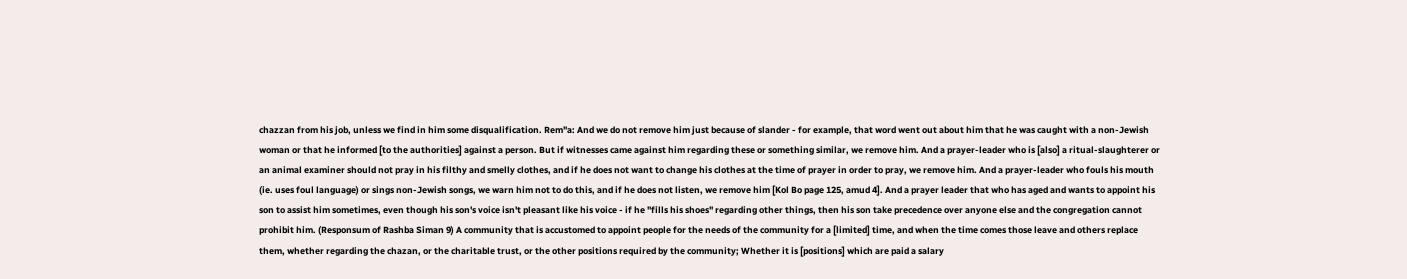chazzan from his job, unless we find in him some disqualification. Rem"a: And we do not remove him just because of slander - for example, that word went out about him that he was caught with a non-Jewish woman or that he informed [to the authorities] against a person. But if witnesses came against him regarding these or something similar, we remove him. And a prayer-leader who is [also] a ritual-slaughterer or an animal examiner should not pray in his filthy and smelly clothes, and if he does not want to change his clothes at the time of prayer in order to pray, we remove him. And a prayer-leader who fouls his mouth (ie. uses foul language) or sings non-Jewish songs, we warn him not to do this, and if he does not listen, we remove him [Kol Bo page 125, amud 4]. And a prayer leader that who has aged and wants to appoint his son to assist him sometimes, even though his son's voice isn't pleasant like his voice - if he "fills his shoes" regarding other things, then his son take precedence over anyone else and the congregation cannot prohibit him. (Responsum of Rashba Siman 9) A community that is accustomed to appoint people for the needs of the community for a [limited] time, and when the time comes those leave and others replace them, whether regarding the chazan, or the charitable trust, or the other positions required by the community; Whether it is [positions] which are paid a salary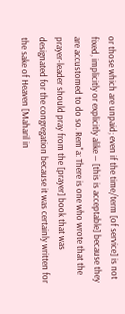or those which are unpaid; even if the time/term [of service] is not fixed, implicitly or explicitly alike — [this is acceptable] because they are accustomed to do so. Rem"a: There is one who wrote that the prayer-leader should pray from the [prayer] book that was designated for the congregation because it was certainly written for the sake of Heaven [Maharil in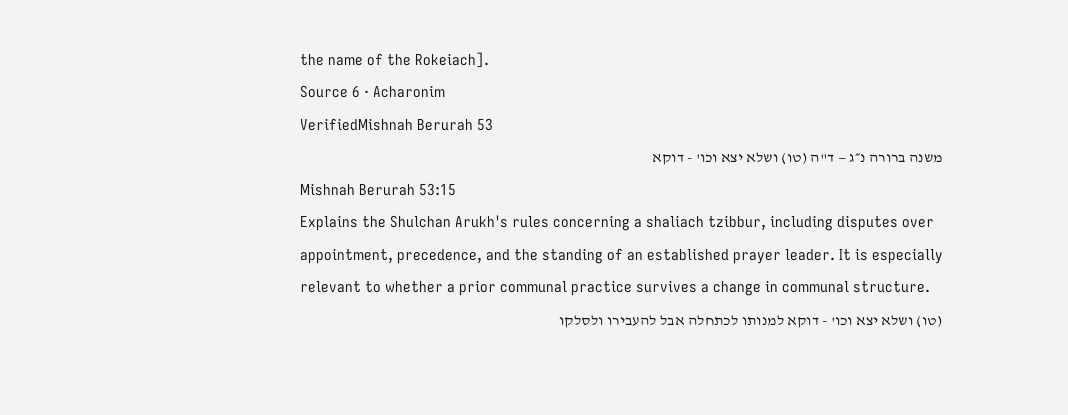the name of the Rokeiach].
Source 6 · Acharonim
VerifiedMishnah Berurah 53
משנה ברורה נ״ג — ד"ה (טו) ושלא יצא וכו' - דוקא
Mishnah Berurah 53:15
Explains the Shulchan Arukh's rules concerning a shaliach tzibbur, including disputes over appointment, precedence, and the standing of an established prayer leader. It is especially relevant to whether a prior communal practice survives a change in communal structure.
(טו) ושלא יצא וכו' - דוקא למנותו לכתחלה אבל להעבירו ולסלקו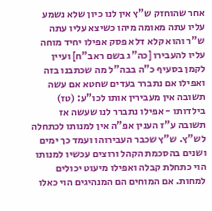אחר שהוחזק ש"ץ אין לנו כיון שלא נשמע עליו עתה מאומה מיהו כשיצא עליו עתה ש"ר והוא קלא דלא פסק אפילו יחיד מוחה עליו להעבירו [כה"ג בשם ראב"ח] ועיין לקמן בסעיף כ"ה בבה"ל מה שכתבנו בזה ואפילו אם נתברר בעדים שחטא אם עשה תשובה אין מעבירין אותו לכו"ע: (טז) בילדותו - אפילו נתברר לנו שעשה אז תשובה ע"ז הענין אפ"ה אין למנותו לכתחלה לש"ץ. ש"ץ שכבר העבירוהו ועמד כך ימים ושנים בהסכמת הקהל ורוצים עכשיו למנותו הוי כתחלת קבלה ואפילו מיעוט יכולים למחות. אם המוחים הם המנהיגים הוי כאלו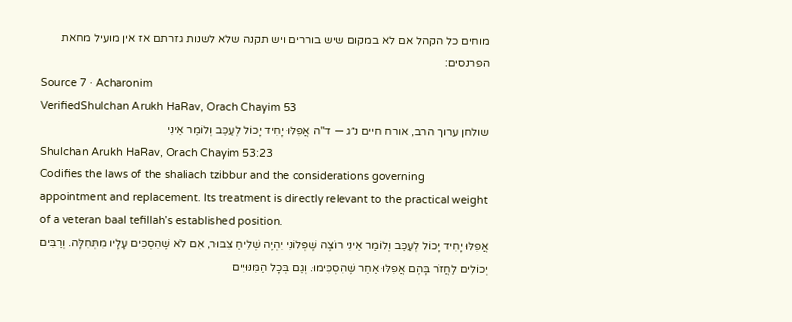מוחים כל הקהל אם לא במקום שיש בוררים ויש תקנה שלא לשנות גזרתם אז אין מועיל מחאת הפרנסים:
Source 7 · Acharonim
VerifiedShulchan Arukh HaRav, Orach Chayim 53
שולחן ערוך הרב, אורח חיים נ״ג — ד"ה אֲפִלּוּ יָחִיד יָכוֹל לְעַכֵּב וְלוֹמַר אֵינִי
Shulchan Arukh HaRav, Orach Chayim 53:23
Codifies the laws of the shaliach tzibbur and the considerations governing appointment and replacement. Its treatment is directly relevant to the practical weight of a veteran baal tefillah’s established position.
אֲפִלּוּ יָחִיד יָכוֹל לְעַכֵּב וְלוֹמַר אֵינִי רוֹצֶה שֶׁפְּלוֹנִי יִהְיֶה שְׁלִיחַ צִבּוּר, אִם לֹא שֶׁהִסְכִּים עָלָיו מִתְּחִלָּה. וְרַבִּים יְכוֹלִים לַחֲזֹר בָּהֶם אֲפִלּוּ אַחַר שֶׁהִסְכִּימוּ. וְגַם בְּכָל הַמִּנּוּיִים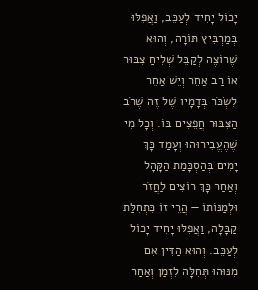יָכוֹל יָחִיד לְעַכֵּב, וַאֲפִלּוּ בְּמַרְבִּיץ תּוֹרָה, וְהוּא שֶׁרוֹצֶה לְקַבֵּל שְׁלִיחַ צִבּוּר אוֹ רַב אַחֵר וְיֵשׁ אַחֵר לִשְׂכֹּר בְּדָמָיו שֶׁל זֶה שֶׁרֹב הַצִּבּוּר חֲפֵצִים בּוֹ. וְכָל מִי שֶׁהֶעֱבִירוּהוּ וְעָמַד כָּךְ יָמִים בְּהַסְכָּמַת הַקָּהָל וְאַחַר כָּךְ רוֹצִים לַחֲזֹר וּלְמַנּוֹתוֹ — הֲרֵי זוֹ כִּתְחִלַּת קַבָּלָה, וַאֲפִלּוּ יָחִיד יָכוֹל לְעַכֵּב. וְהוּא הַדִּין אִם מִנּוּהוּ תְּחִלָּה לִזְמַן וְאַחַר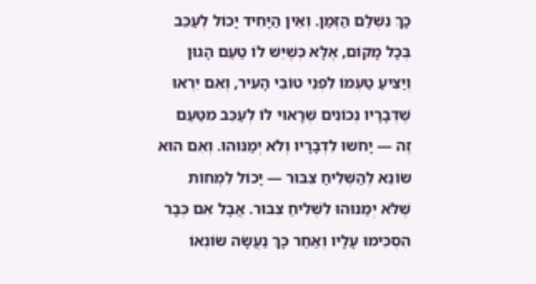כָּךְ נִשְׁלַם הַזְּמַן. וְאֵין הַיָּחִיד יָכוֹל לְעַכֵּב בְּכָל מָקוֹם, אֶלָּא כְּשֶׁיֵּשׁ לוֹ טַעַם הָגוּן וְיַצִּיעַ טַעְמוֹ לִפְנֵי טוֹבֵי הָעִיר, וְאִם יִרְאוּ שֶׁדְּבָרָיו נְכוֹנִים שֶׁרָאוּי לוֹ לְעַכֵּב מִטַּעַם זֶה — יָחֹשוּ לִדְבָרָיו וְלֹא יְמַנּוּהוּ. וְאִם הוּא שׂוֹנֵא לְהַשְּׁלִיחַ צִבּוּר — יָכוֹל לִמְחוֹת שֶׁלֹּא יְמַנּוּהוּ לִשְׁלִיחַ צִבּוּר. אֲבָל אִם כְּבָר הִסְכִּימוּ עָלָיו וְאַחַר כָּךְ נַעֲשָׂה שׂוֹנְאוֹ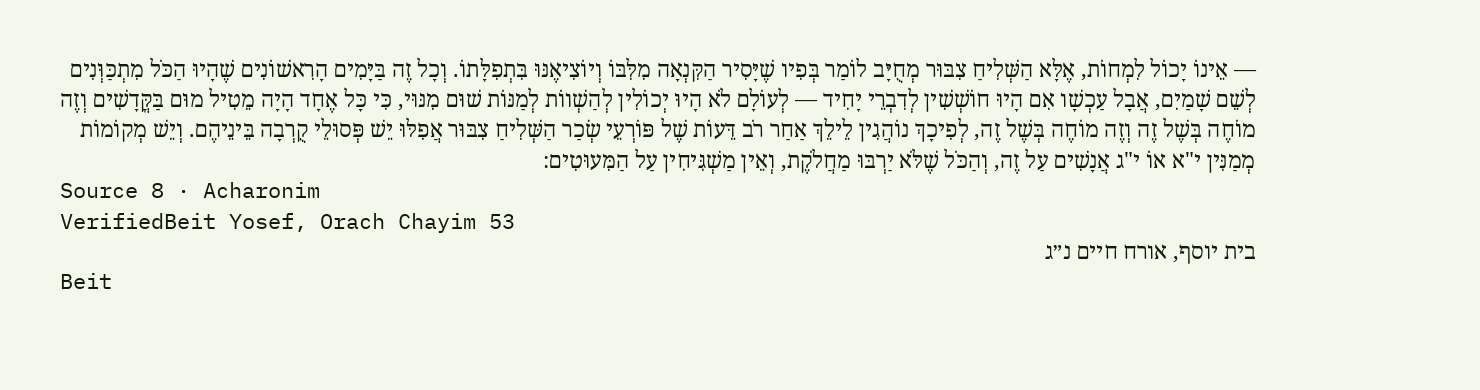— אֵינוֹ יָכוֹל לִמְחוֹת, אֶלָּא הַשְּׁלִיחַ צִבּוּר מְחֻיָּב לוֹמַר בְּפִיו שֶׁיָּסִיר הַקִּנְאָה מִלִּבּוֹ וְיוֹצִיאֶנּוּ בִּתְפִלָּתוֹ. וְכָל זֶה בַּיָּמִים הָרִאשׁוֹנִים שֶׁהָיוּ הַכֹּל מִתְכַּוְּנִים לְשֵׁם שָׁמַיִם, אֲבָל עַכְשָׁו אִם הָיוּ חוֹשְׁשִׁין לְדִבְרֵי יָחִיד — לְעוֹלָם לֹא הָיוּ יְכוֹלִין לְהַשְׁווֹת לְמַנּוֹת שׁוּם מִנּוּי, כִּי כָּל אֶחָד הָיָה מֵטִיל מוּם בַּקֳּדָשִׁים וְזֶה מוֹחֶה בְּשֶׁל זֶה וְזֶה מוֹחֶה בְּשֶׁל זֶה, לְפִיכָךְ נוֹהֲגִין לֵילֵךְ אַחַר רֹב דֵּעוֹת שֶׁל פּוֹרְעֵי שְׂכַר הַשְּׁלִיחַ צִבּוּר אֲפִלּוּ יֵשׁ פְּסוּלֵי קֻרְבָה בֵּינֵיהֶם. וְיֵשׁ מְקוֹמוֹת מְמַנִּין י"א אוֹ י"ג אֲנָשִׁים עַל זֶה, וְהַכֹּל שֶׁלֹּא יַרְבּוּ מַחֲלֹקֶת, וְאֵין מַשְׁגִּיחִין עַל הַמִּעוּטִים:
Source 8 · Acharonim
VerifiedBeit Yosef, Orach Chayim 53
בית יוסף, אורח חיים נ״ג
Beit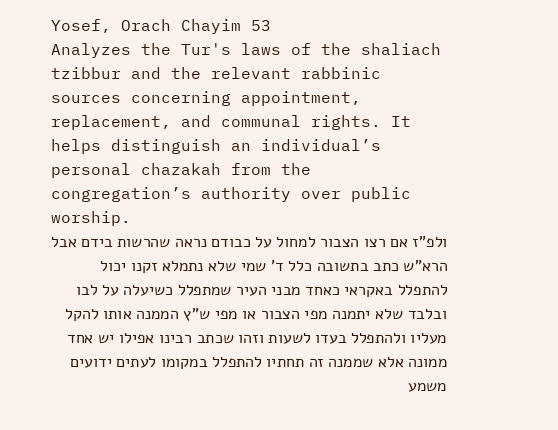Yosef, Orach Chayim 53
Analyzes the Tur's laws of the shaliach tzibbur and the relevant rabbinic sources concerning appointment, replacement, and communal rights. It helps distinguish an individual’s personal chazakah from the congregation’s authority over public worship.
ולפ"ז אם רצו הצבור למחול על כבודם נראה שהרשות בידם אבל הרא"ש כתב בתשובה כלל ד' שמי שלא נתמלא זקנו יכול להתפלל באקראי כאחד מבני העיר שמתפלל כשיעלה על לבו ובלבד שלא יתמנה מפי הצבור או מפי ש"ץ הממנה אותו להקל מעליו ולהתפלל בעדו לשעות וזהו שכתב רבינו אפילו יש אחד ממונה אלא שממנה זה תחתיו להתפלל במקומו לעתים ידועים משמע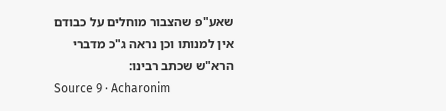שאע"פ שהצבור מוחלים על כבודם אין למנותו וכן נראה ג"כ מדברי הרא"ש שכתב רבינו:
Source 9 · Acharonim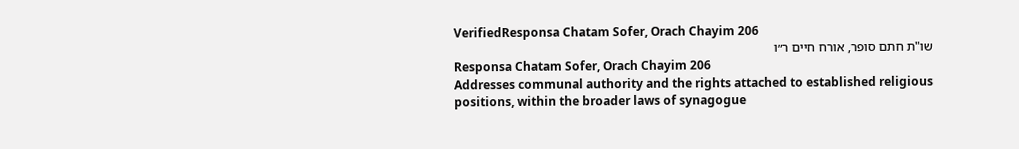VerifiedResponsa Chatam Sofer, Orach Chayim 206
שו"ת חתם סופר, אורח חיים ר״ו
Responsa Chatam Sofer, Orach Chayim 206
Addresses communal authority and the rights attached to established religious positions, within the broader laws of synagogue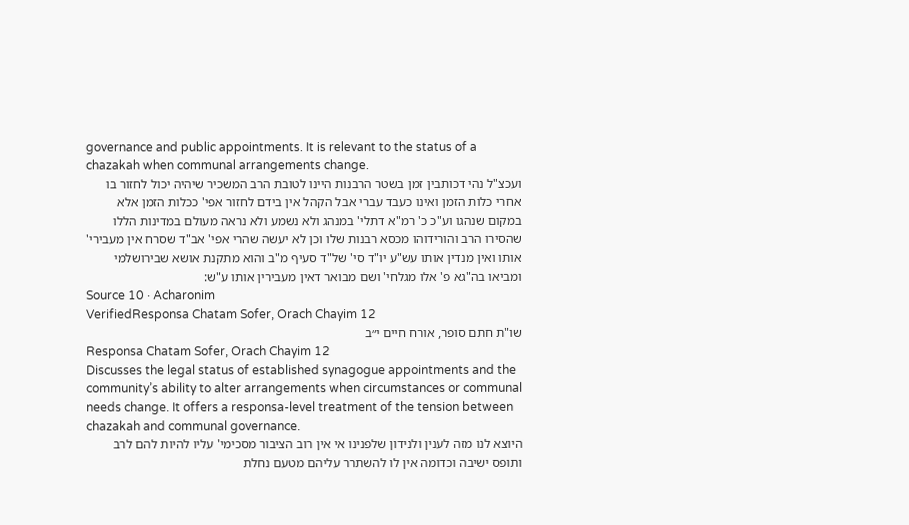governance and public appointments. It is relevant to the status of a chazakah when communal arrangements change.
ועכצ"ל נהי דכותבין זמן בשטר הרבנות היינו לטובת הרב המשכיר שיהיה יכול לחזור בו אחרי כלות הזמן ואינו כעבד עברי אבל הקהל אין בידם לחזור אפי' ככלות הזמן אלא במקום שנהגו וע"כ כ' רמ"א דתלי' במנהג ולא נשמע ולא נראה מעולם במדינות הללו שהסירו הרב והורידוהו מכסא רבנות שלו וכן לא יעשה שהרי אפי' אב"ד שסרח אין מעבירי' אותו ואין מנדין אותו עש"ע יו"ד סי' של"ד סעיף מ"ב והוא מתקנת אושא שבירושלמי ומביאו בה"גא פ' אלו מגלחי' ושם מבואר דאין מעבירין אותו ע"ש:
Source 10 · Acharonim
VerifiedResponsa Chatam Sofer, Orach Chayim 12
שו"ת חתם סופר, אורח חיים י״ב
Responsa Chatam Sofer, Orach Chayim 12
Discusses the legal status of established synagogue appointments and the community’s ability to alter arrangements when circumstances or communal needs change. It offers a responsa-level treatment of the tension between chazakah and communal governance.
היוצא לנו מזה לענין ולנידון שלפנינו אי אין רוב הציבור מסכימי' עליו להיות להם לרב ותופס ישיבה וכדומה אין לו להשתרר עליהם מטעם נחלת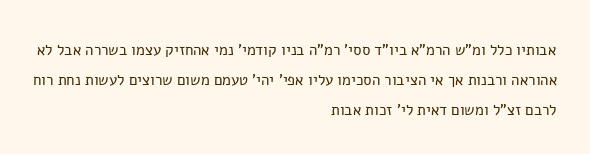אבותיו כלל ומ"ש הרמ"א ביו"ד ססי' רמ"ה בניו קודמי' נמי אהחזיק עצמו בשררה אבל לא אהוראה ורבנות אך אי הציבור הסכימו עליו אפי' יהי' טעמם משום שרוצים לעשות נחת רוח לרבם זצ"ל ומשום דאית לי' זכות אבות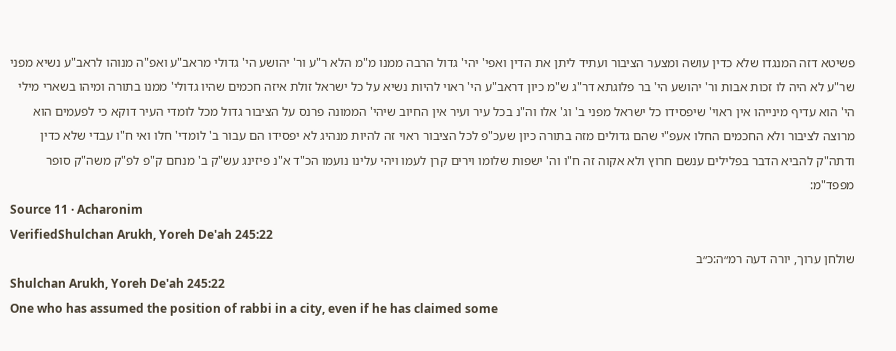פשיטא דזה המנגדו שלא כדין עושה ומצער הציבור ועתיד ליתן את הדין ואפי' יהי' גדול הרבה ממנו מ"מ הלא ר"ע ור' יהושע הי' גדולי מראב"ע ואפ"ה מנוהו לראב"ע נשיא מפני שר"ע לא היה לו זכות אבות ור' יהושע הי' בר פלוגתא דר"ג ש"מ כיון דראב"ע הי' ראוי להיות נשיא על כל ישראל זולת איזה חכמים שהיו גדולי' ממנו בתורה ומיהו בשארי מילי הי' הוא עדיף מינייהו אין ראוי' שיפסידו כל ישראל מפני ב' וג' אלו וה"נ בכל עיר ועיר אין החיוב שיהי' הממונה פרנס על הציבור גדול מכל לומדי העיר דוקא כי לפעמים הוא מרוצה לציבור ולא החכמים החלו אעפ"י שהם גדולים מזה בתורה כיון שעכ"פ לכל הציבור ראוי זה להיות מנהיג לא יפסידו הם עבור ב' לומדי' חלו ואי ח"ו עבדי שלא כדין ודתה"ק להביא הדבר בפלילים ענשם חרוץ ולא אקוה זה ח"ו וה' ישפות שלומו וירים קרן לעמו ויהי עלינו נועמו הכ"ד א"נ פיזינג עש"ק ב' מנחם ק"פ לפ"ק משה"ק סופר מפפד"מ:
Source 11 · Acharonim
VerifiedShulchan Arukh, Yoreh De'ah 245:22
שולחן ערוך, יורה דעה רמ״ה:כ״ב
Shulchan Arukh, Yoreh De'ah 245:22
One who has assumed the position of rabbi in a city, even if he has claimed some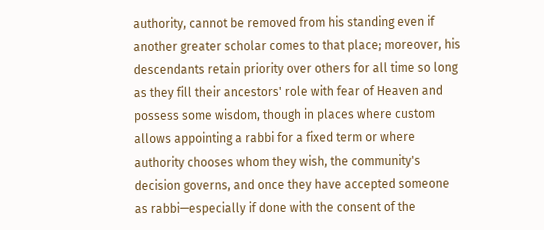authority, cannot be removed from his standing even if another greater scholar comes to that place; moreover, his descendants retain priority over others for all time so long as they fill their ancestors' role with fear of Heaven and possess some wisdom, though in places where custom allows appointing a rabbi for a fixed term or where authority chooses whom they wish, the community's decision governs, and once they have accepted someone as rabbi—especially if done with the consent of the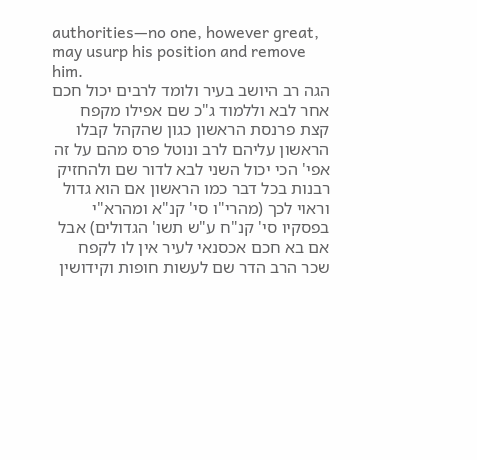authorities—no one, however great, may usurp his position and remove him.
הגה רב היושב בעיר ולומד לרבים יכול חכם אחר לבא וללמוד ג"כ שם אפילו מקפח קצת פרנסת הראשון כגון שהקהל קבלו הראשון עליהם לרב ונוטל פרס מהם על זה אפי' הכי יכול השני לבא לדור שם ולהחזיק רבנות בכל דבר כמו הראשון אם הוא גדול וראוי לכך (מהרי"ו סי' קנ"א ומהרא"י בפסקיו סי' קנ"ח ע"ש תשו' הגדולים) אבל אם בא חכם אכסנאי לעיר אין לו לקפח שכר הרב הדר שם לעשות חופות וקידושין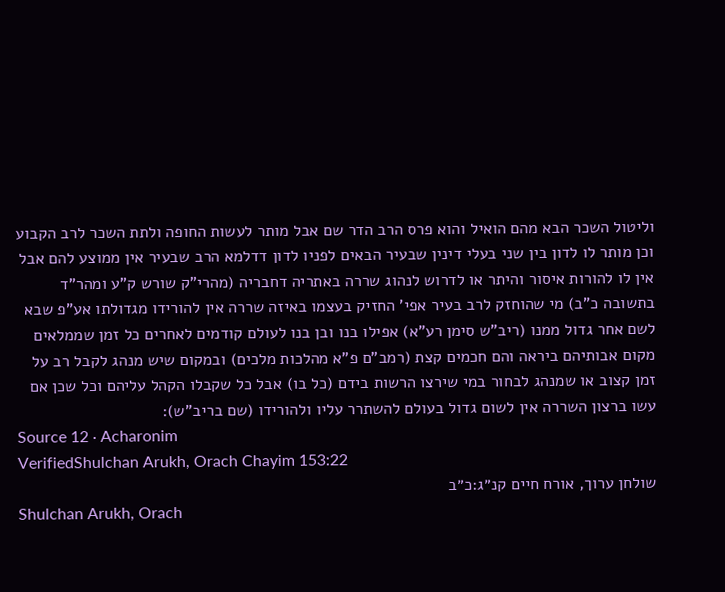וליטול השכר הבא מהם הואיל והוא פרס הרב הדר שם אבל מותר לעשות החופה ולתת השכר לרב הקבוע וכן מותר לו לדון בין שני בעלי דינין שבעיר הבאים לפניו לדון דדלמא הרב שבעיר אין ממוצע להם אבל אין לו להורות איסור והיתר או לדרוש לנהוג שררה באתריה דחבריה (מהרי"ק שורש ק"ע ומהר"ד בתשובה כ"ב) מי שהוחזק לרב בעיר אפי' החזיק בעצמו באיזה שררה אין להורידו מגדולתו אע"פ שבא לשם אחר גדול ממנו (ריב"ש סימן רע"א) אפילו בנו ובן בנו לעולם קודמים לאחרים כל זמן שממלאים מקום אבותיהם ביראה והם חכמים קצת (רמב"ם פ"א מהלכות מלכים) ובמקום שיש מנהג לקבל רב על זמן קצוב או שמנהג לבחור במי שירצו הרשות בידם (כל בו) אבל כל שקבלו הקהל עליהם וכל שכן אם עשו ברצון השררה אין לשום גדול בעולם להשתרר עליו ולהורידו (שם בריב"ש):
Source 12 · Acharonim
VerifiedShulchan Arukh, Orach Chayim 153:22
שולחן ערוך, אורח חיים קנ״ג:כ״ב
Shulchan Arukh, Orach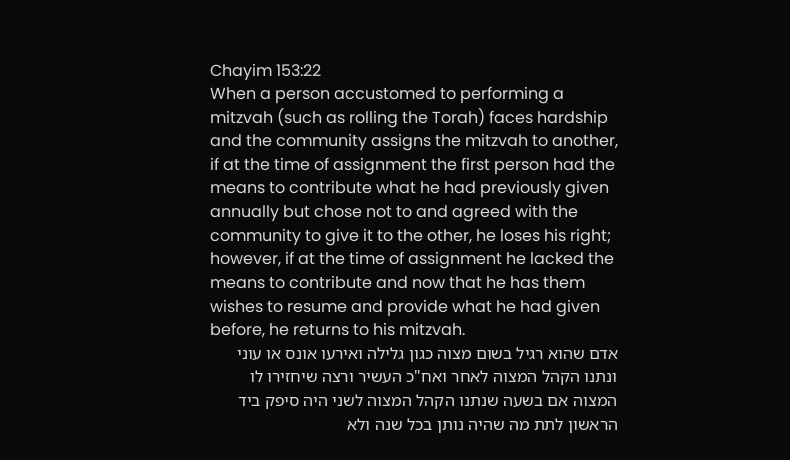Chayim 153:22
When a person accustomed to performing a mitzvah (such as rolling the Torah) faces hardship and the community assigns the mitzvah to another, if at the time of assignment the first person had the means to contribute what he had previously given annually but chose not to and agreed with the community to give it to the other, he loses his right; however, if at the time of assignment he lacked the means to contribute and now that he has them wishes to resume and provide what he had given before, he returns to his mitzvah.
אדם שהוא רגיל בשום מצוה כגון גלילה ואירעו אונס או עוני ונתנו הקהל המצוה לאחר ואח"כ העשיר ורצה שיחזירו לו המצוה אם בשעה שנתנו הקהל המצוה לשני היה סיפק ביד הראשון לתת מה שהיה נותן בכל שנה ולא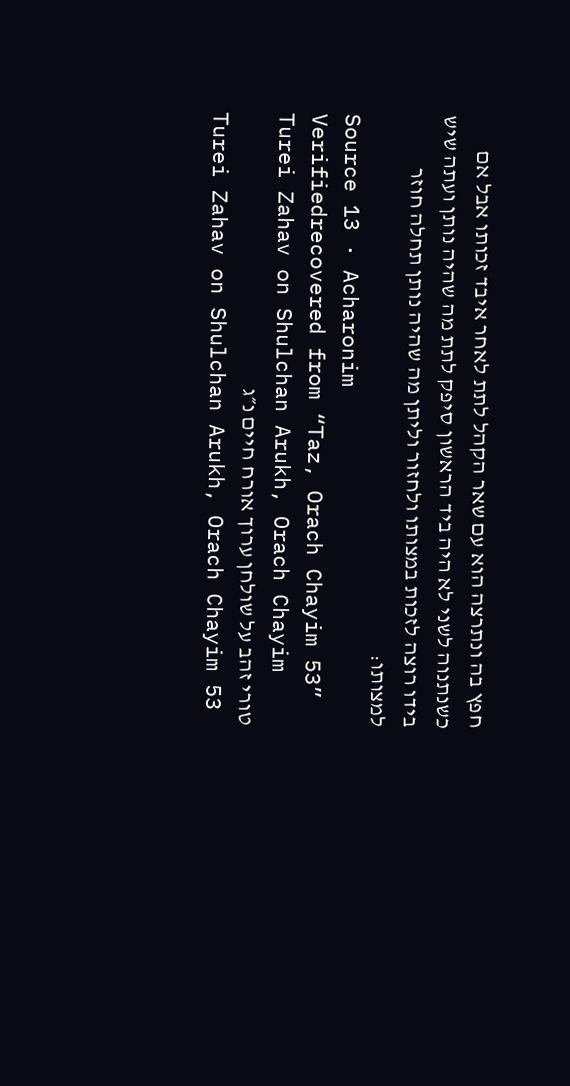חפץ בה ונתרצה הוא עם שאר הקהל לתת לאחר איבד זכותו אבל אם כשנתנוה לשני לא היה ביד הראשון סיפק לתת מה שהיה נותן ועתה שיש בידו רוצה לזכות במצותו ולחזור וליתן מה שהיה נותן תחלה חוזר למצותו:
Source 13 · Acharonim
Verifiedrecovered from “Taz, Orach Chayim 53”
Turei Zahav on Shulchan Arukh, Orach Chayim
טורי זהב על שולחן ערוך אורח חיים נ״ג
Turei Zahav on Shulchan Arukh, Orach Chayim 53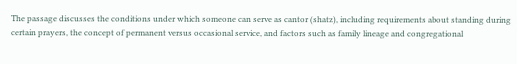The passage discusses the conditions under which someone can serve as cantor (shatz), including requirements about standing during certain prayers, the concept of permanent versus occasional service, and factors such as family lineage and congregational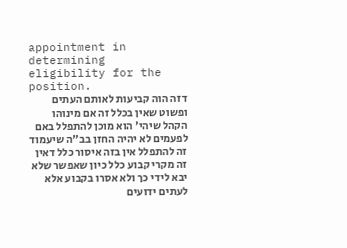appointment in determining eligibility for the position.
דזה הוה קביעות לאותם העתים ופשוט שאין בכלל זה אם מינוהו הקהל שיהי' הוא מוכן להתפלל באם לפעמים לא יהיה החזן בב"ה שיעמוד זה להתפלל אין בזה איסור כלל דאין זה מקרי קבוע כלל כיון שאפשר שלא יבא לידי כך ולא אסרו בקבוע אלא לעתים ידועים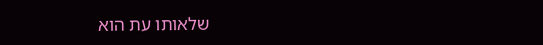שלאותו עת הוא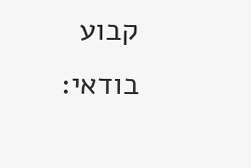קבוע בודאי: